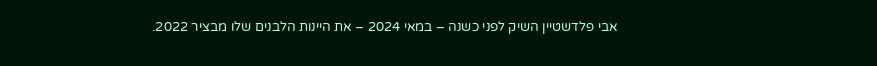אבי פלדשטיין השיק לפני כשנה – במאי 2024 – את היינות הלבנים שלו מבציר 2022.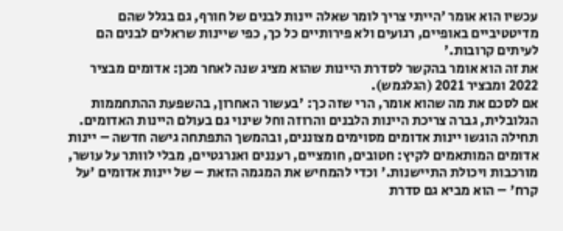עכשיו הוא אומר 'הייתי צריך לומר שאלה יינות לבנים של חורף, גם בגלל שהם מדיטטיביים באופיים, רגועים ולא פירותיים כל כך, כפי שיינות שראלים לבנים הם לעיתים קרובות.'
את זה הוא אומר בהקשר לסדרת היינות שהוא מציג שנה לאחר מכן: אדומים מבציר 2022 ומבציר 2021 (הגלגמש).
אם לסכם את מה שהוא אומר, הרי שזה כך: 'בעשור האחרון, בהשפעת ההתחממות הגלובלית, גברה צריכת היינות הלבנים והרוזה וחל שינוי גם בעולם היינות האדומים. תחילה הוגשו יינות אדומים מסוימים מצוננים, ובהמשך התפתחה גישה חדשה – יינות אדומים המותאמים לקיץ: חטובים, חומציים, רעננים ואנרגטיים, מבלי לוותר על עושר, מורכבות ויכולת התיישנות.' וכדי להמחיש את המגמה הזאת – של יינות אדומים 'על קרח' – הוא מביא גם סדרת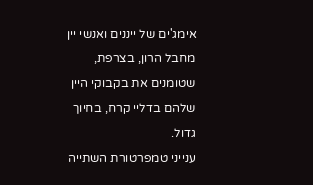אימג'ים של ייננים ואנשי יין מחבל הרון, בצרפת, שטומנים את בקבוקי היין שלהם בדליי קרח, בחיוך גדול.
ענייני טמפרטורת השתייה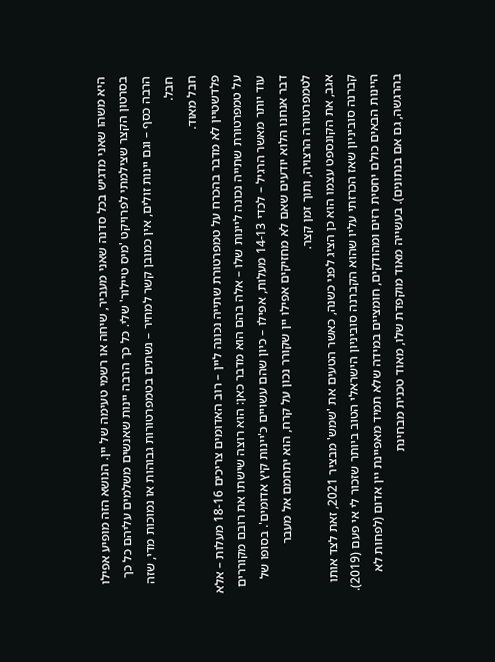היא משהו שאני מדגיש בכל סדנה שאני מעביר, שיחה או רשמי טעימה של יין. הנושא הזה מופיע אפילו בסרטון הקצר שצילמתי לפרויקט 'מיס טיילור' שלי. כל כך הרבה יינות שאנשים משלמים עליהם כל כך הרבה כסף – וגם יינות זולים, אין כמובן קשר למחיר – נשתים בטמפרטורות גבוהות או נמוכות מדי, שזה חבל.
חבל מאוד.
פלדשטיין לא מדבר בהכרח על טמפרטורת שתייה נכונה ליין – רוב האדומים צריכים 18-16 מעלות – אלא על טמפרטורת שתייה נכונה ליינות שלו – אלה בהם הוא מדבר כאן: הוא רוצה שישתו את רובם מקוררים עוד יותר מאשר הרגיל – לכדי 14-13 מעלות, אפילו – כיון שהם עשויים כ'יינות קיץ אדומים'. בסופו של דבר אנחנו הלוא יודעים שאם לא מחזיקים אפילו יין שקורר נכון על קרח, הוא יתחמם אל מעבר לטמפרטורה הרצויה, ותוך זמן קצר.
אגב, את הקונספט עצמו הוא כן הציג לפני כשנה, כאשר הטעים את 'שמש' מבציר 2021, זאת לצד אותו קברנה סוביניון שאז הכרזתי עליו שהוא הקברנה סוביניון הישראלי הטוב ביותר שזכור לי אי פעם (2019).
היינות הבאים כולם יחסית רזים ומהודקים, חומציים במידה שלא תמיד מאפיינת יין אדום (לפחות לא בהרגשה, גם אם בנתונים). בעשייה מאוד מוקפדת שלו, מאוד טכנית מבחינת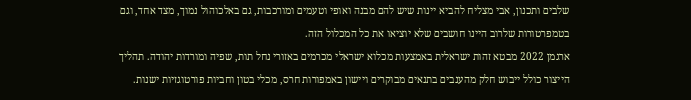שלבים ותכנון, אבי מצליח להביא יינות שיש להם מבנה ואופי וטעמים ומורכבות, גם באלכוהול נמוך, מצד אחד, וגם בטמפרטורות שלרוב היינו חושבים שלא יוציאו את כל המכלול הזה.
ארגמן 2022 מבטא זהות ישראלית באמצעות מכלוא ישראלי מכרמים באזורי נחל תות, שפיה ומורדות יהודה. תהליך הייצור כולל ייבוש חלק מהענבים בתנאים מבוקרים ויישון באמפורות חרס, מכלי בטון וחביות פורטוגזיות ישנות.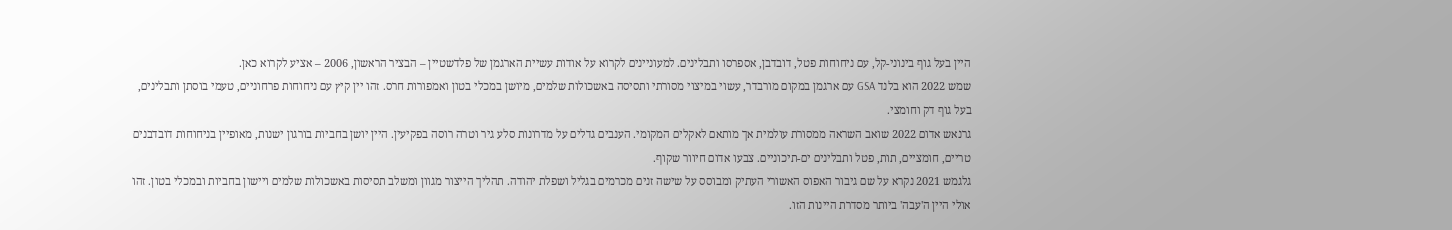היין בעל גוף בינוני-קל, עם ניחוחות פטל, דובדבן, אספרסו ותבלינים. למעוניינים לקרוא על אודות עשיית הארגמן של פלדשטיין – הבציר הראשון, 2006 – אציע לקרוא כאן.
שמש 2022 הוא בלנד GSA עם ארגמן במקום מורבדר, עשוי במיצוי מסורתי ותסיסה באשכולות שלמים, מיושן במכלי בטון ואמפורות חרס. זהו יין קיץ עם ניחוחות פרחוניים, טעמי בוסתן ותבלינים, בעל גוף דק וחומצי.
גרנאש אדום 2022 שואב השראה ממסורת עולמית אך מותאם לאקלים המקומי. הענבים גדלים על מדרונות סלע גיר וטרה רוסה בפקיעין. היין יושן בחביות בורגון ישנות, מאופיין בניחוחות דובדבנים טריים, חומציים, תות, פטל ותבלינים ים-תיכוניים. צבעו אדום חיוור שקוף.
גלגמש 2021 נקרא על שם גיבור האפוס האשורי העתיק ומבוסס על שישה זנים מכרמים בגליל ושפלת יהודה. תהליך הייצור מגוון ומשלב תסיסות באשכולות שלמים ויישון בחביות ובמכלי בטון. זהו אולי היין ה'עבה' ביותר מסדרת היינות הזו.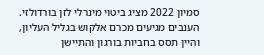סמיון 2022 מציג ביטוי מינרלי לזן בורדולזי. הענבים מגיעים מכרם אלקוש בגליל העליון, והיין תסס בחביות בורגון והתיישן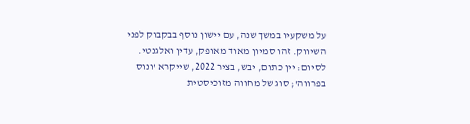על משקעיו במשך שנה, עם יישון נוסף בבקבוק לפני השיווק. זהו סמיון מאוד מאופק, עדין ואלגנטי.
לסיום: יין כתום, יבש, בציר 2022, שייקרא 'ונוס בפרווה'; סוג של מחווה מזוכיסטית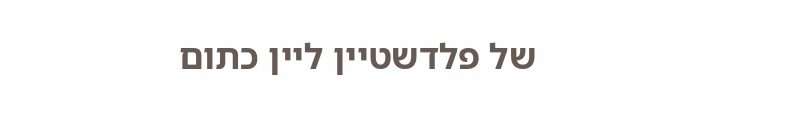של פלדשטיין ליין כתום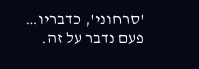'סרחוני', כדבריו… פעם נדבר על זה.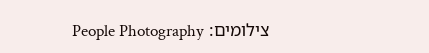צילומים: People Photography